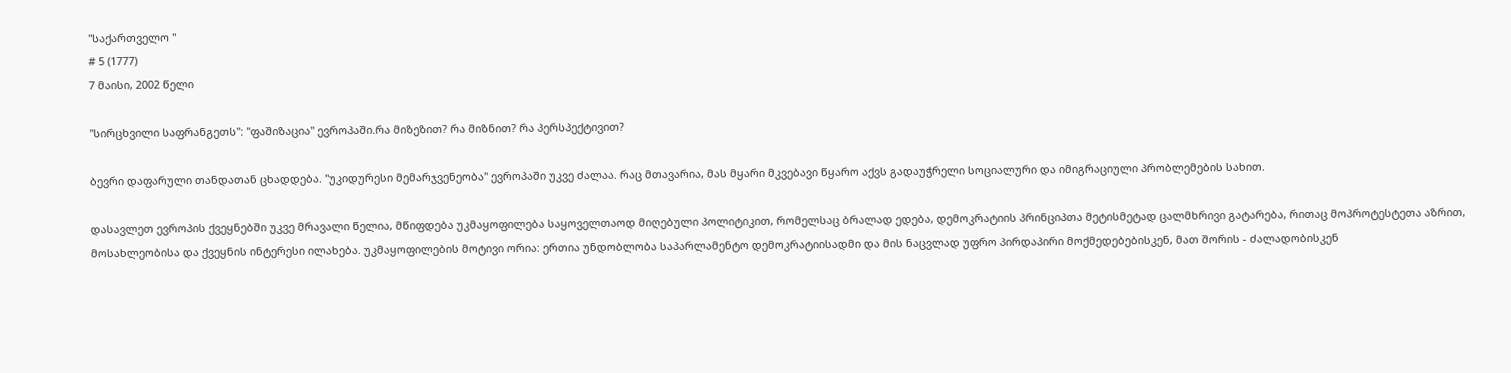"საქართველო "
# 5 (1777)
7 მაისი, 2002 წელი

"სირცხვილი საფრანგეთს": "ფაშიზაცია" ევროპაში.რა მიზეზით? რა მიზნით? რა პერსპექტივით?

ბევრი დაფარული თანდათან ცხადდება. "უკიდურესი მემარჯვენეობა" ევროპაში უკვე ძალაა. რაც მთავარია, მას მყარი მკვებავი წყარო აქვს გადაუჭრელი სოციალური და იმიგრაციული პრობლემების სახით.

დასავლეთ ევროპის ქვეყნებში უკვე მრავალი წელია, მწიფდება უკმაყოფილება საყოველთაოდ მიღებული პოლიტიკით, რომელსაც ბრალად ედება, დემოკრატიის პრინციპთა მეტისმეტად ცალმხრივი გატარება, რითაც მოპროტესტეთა აზრით, მოსახლეობისა და ქვეყნის ინტერესი ილახება. უკმაყოფილების მოტივი ორია: ერთია უნდობლობა საპარლამენტო დემოკრატიისადმი და მის ნაცვლად უფრო პირდაპირი მოქმედებებისკენ, მათ შორის - ძალადობისკენ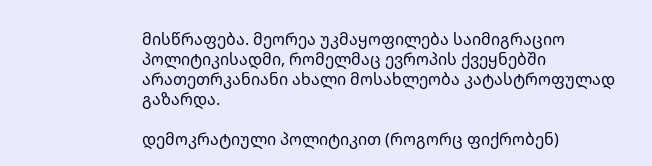მისწრაფება. მეორეა უკმაყოფილება საიმიგრაციო პოლიტიკისადმი, რომელმაც ევროპის ქვეყნებში არათეთრკანიანი ახალი მოსახლეობა კატასტროფულად გაზარდა.

დემოკრატიული პოლიტიკით (როგორც ფიქრობენ)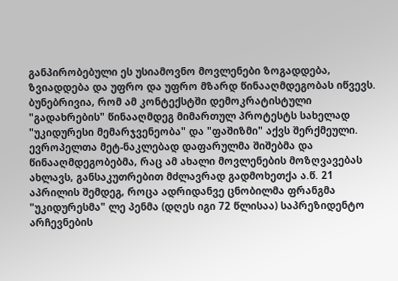განპირობებული ეს უსიამოვნო მოვლენები ზოგადდება, ზვიადდება და უფრო და უფრო მზარდ წინააღმდეგობას იწვევს. ბუნებრივია, რომ ამ კონტექსტში დემოკრატისტული "გადახრების" წინააღმდეგ მიმართულ პროტესტს სახელად "უკიდურესი მემარჯვენეობა" და "ფაშიზმი" აქვს შერქმეული. ევროპელთა მეტ-ნაკლებად დაფარულმა შიშებმა და წინააღმდეგობებმა, რაც ამ ახალი მოვლენების მოზღვავებას ახლავს, განსაკუთრებით მძლავრად გადმოხეთქა ა.წ. 21 აპრილის შემდეგ, როცა ადრიდანვე ცნობილმა ფრანგმა "უკიდურესმა" ლე პენმა (დღეს იგი 72 წლისაა) საპრეზიდენტო არჩევნების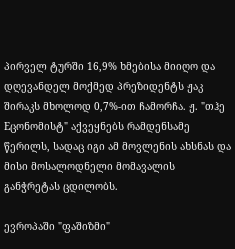პირველ ტურში 16,9% ხმებისა მიიღო და დღევანდელ მოქმედ პრეზიდენტს ჟაკ შირაკს მხოლოდ 0,7%-ით ჩამორჩა. ჟ. "თჰე Eცონომისტ" აქვეყნებს რამდენსამე წერილს, სადაც იგი ამ მოვლენის ახსნას და მისი მოსალოდნელი მომავალის განჭრეტას ცდილობს.

ევროპაში "ფაშიზმი"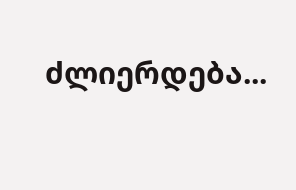ძლიერდება...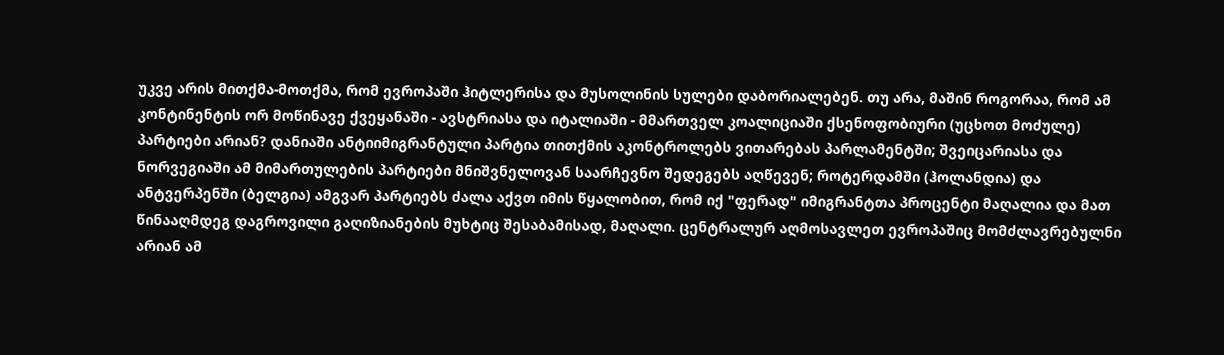უკვე არის მითქმა-მოთქმა, რომ ევროპაში ჰიტლერისა და მუსოლინის სულები დაბორიალებენ. თუ არა, მაშინ როგორაა, რომ ამ კონტინენტის ორ მოწინავე ქვეყანაში - ავსტრიასა და იტალიაში - მმართველ კოალიციაში ქსენოფობიური (უცხოთ მოძულე) პარტიები არიან? დანიაში ანტიიმიგრანტული პარტია თითქმის აკონტროლებს ვითარებას პარლამენტში; შვეიცარიასა და ნორვეგიაში ამ მიმართულების პარტიები მნიშვნელოვან საარჩევნო შედეგებს აღწევენ; როტერდამში (ჰოლანდია) და ანტვერპენში (ბელგია) ამგვარ პარტიებს ძალა აქვთ იმის წყალობით, რომ იქ "ფერად" იმიგრანტთა პროცენტი მაღალია და მათ წინააღმდეგ დაგროვილი გაღიზიანების მუხტიც შესაბამისად, მაღალი. ცენტრალურ აღმოსავლეთ ევროპაშიც მომძლავრებულნი არიან ამ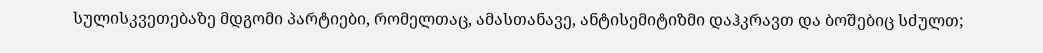სულისკვეთებაზე მდგომი პარტიები, რომელთაც, ამასთანავე, ანტისემიტიზმი დაჰკრავთ და ბოშებიც სძულთ;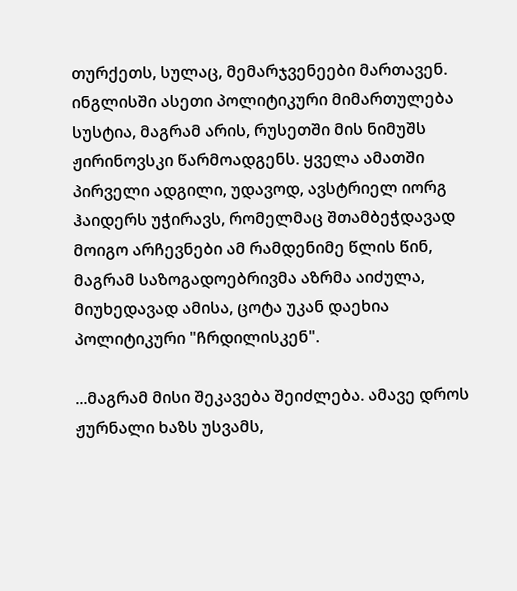თურქეთს, სულაც, მემარჯვენეები მართავენ. ინგლისში ასეთი პოლიტიკური მიმართულება სუსტია, მაგრამ არის, რუსეთში მის ნიმუშს ჟირინოვსკი წარმოადგენს. ყველა ამათში პირველი ადგილი, უდავოდ, ავსტრიელ იორგ ჰაიდერს უჭირავს, რომელმაც შთამბეჭდავად მოიგო არჩევნები ამ რამდენიმე წლის წინ, მაგრამ საზოგადოებრივმა აზრმა აიძულა, მიუხედავად ამისა, ცოტა უკან დაეხია პოლიტიკური "ჩრდილისკენ".

...მაგრამ მისი შეკავება შეიძლება. ამავე დროს ჟურნალი ხაზს უსვამს,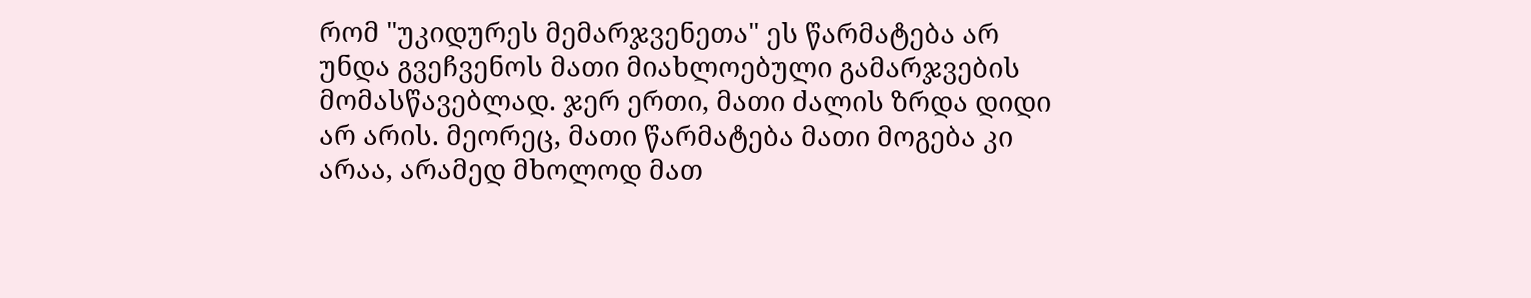რომ "უკიდურეს მემარჯვენეთა" ეს წარმატება არ უნდა გვეჩვენოს მათი მიახლოებული გამარჯვების მომასწავებლად. ჯერ ერთი, მათი ძალის ზრდა დიდი არ არის. მეორეც, მათი წარმატება მათი მოგება კი არაა, არამედ მხოლოდ მათ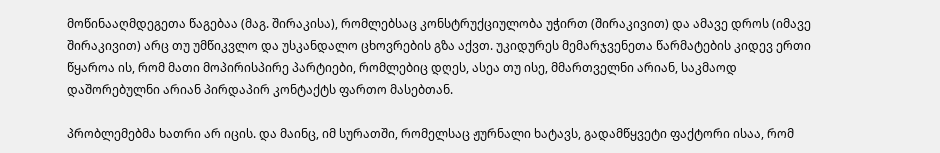მოწინააღმდეგეთა წაგებაა (მაგ. შირაკისა), რომლებსაც კონსტრუქციულობა უჭირთ (შირაკივით) და ამავე დროს (იმავე შირაკივით) არც თუ უმწიკვლო და უსკანდალო ცხოვრების გზა აქვთ. უკიდურეს მემარჯვენეთა წარმატების კიდევ ერთი წყაროა ის, რომ მათი მოპირისპირე პარტიები, რომლებიც დღეს, ასეა თუ ისე, მმართველნი არიან, საკმაოდ დაშორებულნი არიან პირდაპირ კონტაქტს ფართო მასებთან.

პრობლემებმა ხათრი არ იცის. და მაინც, იმ სურათში, რომელსაც ჟურნალი ხატავს, გადამწყვეტი ფაქტორი ისაა, რომ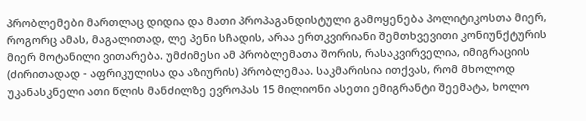პრობლემები მართლაც დიდია და მათი პროპაგანდისტული გამოყენება პოლიტიკოსთა მიერ, როგორც ამას, მაგალითად, ლე პენი სჩადის, არაა ერთკვირიანი შემთხვევითი კონიუნქტურის მიერ მოტანილი ვითარება. უმძიმესი ამ პრობლემათა შორის, რასაკვირველია, იმიგრაციის (ძირითადად - აფრიკულისა და აზიურის) პრობლემაა. საკმარისია ითქვას, რომ მხოლოდ უკანასკნელი ათი წლის მანძილზე ევროპას 15 მილიონი ასეთი ემიგრანტი შეემატა, ხოლო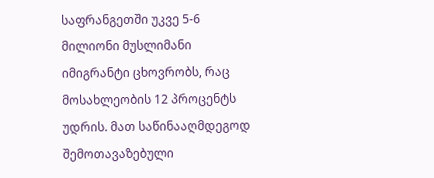საფრანგეთში უკვე 5-6 მილიონი მუსლიმანი იმიგრანტი ცხოვრობს, რაც მოსახლეობის 12 პროცენტს უდრის. მათ საწინააღმდეგოდ შემოთავაზებული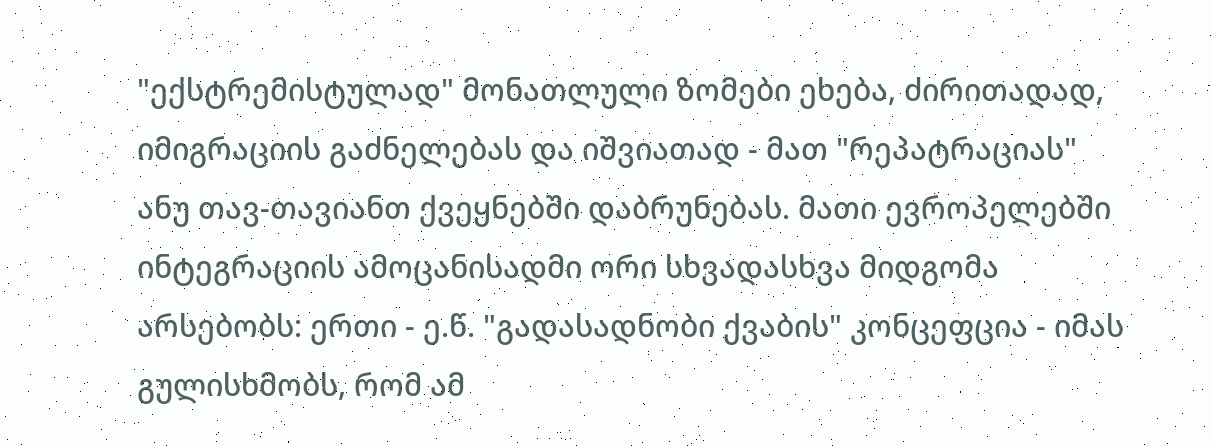"ექსტრემისტულად" მონათლული ზომები ეხება, ძირითადად, იმიგრაციის გაძნელებას და იშვიათად - მათ "რეპატრაციას" ანუ თავ-თავიანთ ქვეყნებში დაბრუნებას. მათი ევროპელებში ინტეგრაციის ამოცანისადმი ორი სხვადასხვა მიდგომა არსებობს: ერთი - ე.წ. "გადასადნობი ქვაბის" კონცეფცია - იმას გულისხმობს, რომ ამ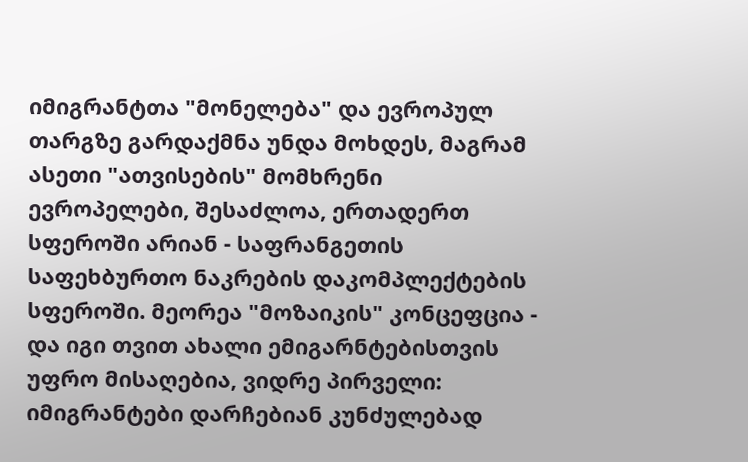იმიგრანტთა "მონელება" და ევროპულ თარგზე გარდაქმნა უნდა მოხდეს, მაგრამ ასეთი "ათვისების" მომხრენი ევროპელები, შესაძლოა, ერთადერთ სფეროში არიან - საფრანგეთის საფეხბურთო ნაკრების დაკომპლექტების სფეროში. მეორეა "მოზაიკის" კონცეფცია - და იგი თვით ახალი ემიგარნტებისთვის უფრო მისაღებია, ვიდრე პირველი: იმიგრანტები დარჩებიან კუნძულებად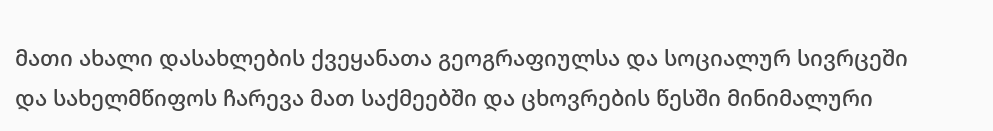მათი ახალი დასახლების ქვეყანათა გეოგრაფიულსა და სოციალურ სივრცეში და სახელმწიფოს ჩარევა მათ საქმეებში და ცხოვრების წესში მინიმალური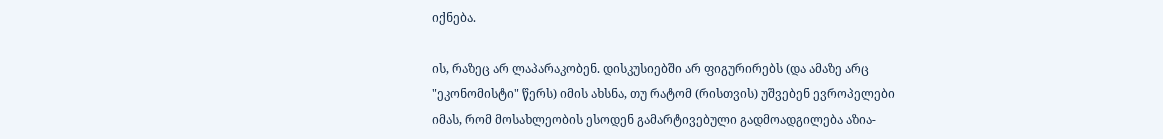იქნება.

ის, რაზეც არ ლაპარაკობენ. დისკუსიებში არ ფიგურირებს (და ამაზე არც "ეკონომისტი" წერს) იმის ახსნა, თუ რატომ (რისთვის) უშვებენ ევროპელები იმას, რომ მოსახლეობის ესოდენ გამარტივებული გადმოადგილება აზია-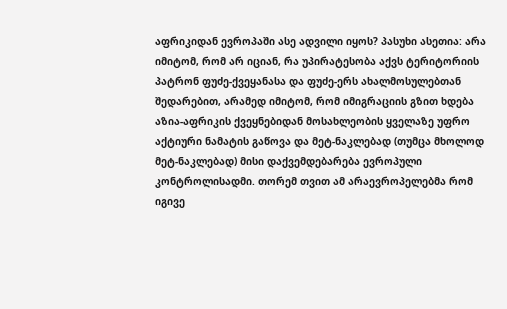აფრიკიდან ევროპაში ასე ადვილი იყოს? პასუხი ასეთია: არა იმიტომ, რომ არ იციან, რა უპირატესობა აქვს ტერიტორიის პატრონ ფუძე-ქვეყანასა და ფუძე-ერს ახალმოსულებთან შედარებით, არამედ იმიტომ, რომ იმიგრაციის გზით ხდება აზია-აფრიკის ქვეყნებიდან მოსახლეობის ყველაზე უფრო აქტიური ნამატის გაწოვა და მეტ-ნაკლებად (თუმცა მხოლოდ მეტ-ნაკლებად) მისი დაქვემდებარება ევროპული კონტროლისადმი. თორემ თვით ამ არაევროპელებმა რომ იგივე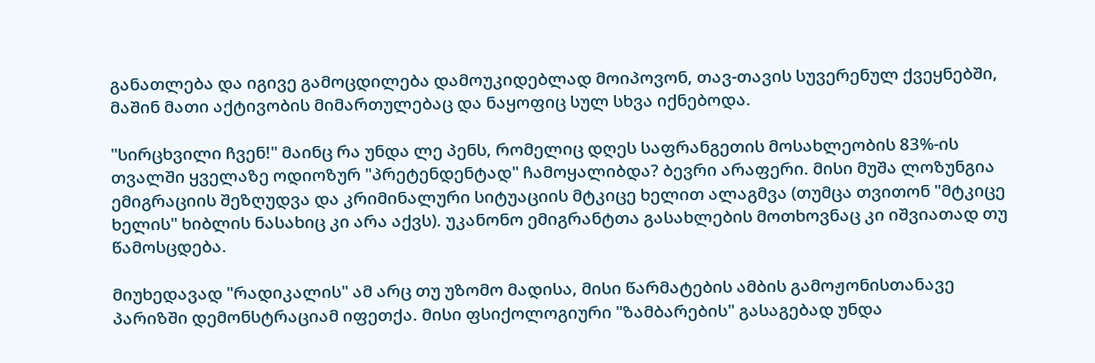განათლება და იგივე გამოცდილება დამოუკიდებლად მოიპოვონ, თავ-თავის სუვერენულ ქვეყნებში, მაშინ მათი აქტივობის მიმართულებაც და ნაყოფიც სულ სხვა იქნებოდა.

"სირცხვილი ჩვენ!" მაინც რა უნდა ლე პენს, რომელიც დღეს საფრანგეთის მოსახლეობის 83%-ის თვალში ყველაზე ოდიოზურ "პრეტენდენტად" ჩამოყალიბდა? ბევრი არაფერი. მისი მუშა ლოზუნგია ემიგრაციის შეზღუდვა და კრიმინალური სიტუაციის მტკიცე ხელით ალაგმვა (თუმცა თვითონ "მტკიცე ხელის" ხიბლის ნასახიც კი არა აქვს). უკანონო ემიგრანტთა გასახლების მოთხოვნაც კი იშვიათად თუ წამოსცდება.

მიუხედავად "რადიკალის" ამ არც თუ უზომო მადისა, მისი წარმატების ამბის გამოჟონისთანავე პარიზში დემონსტრაციამ იფეთქა. მისი ფსიქოლოგიური "ზამბარების" გასაგებად უნდა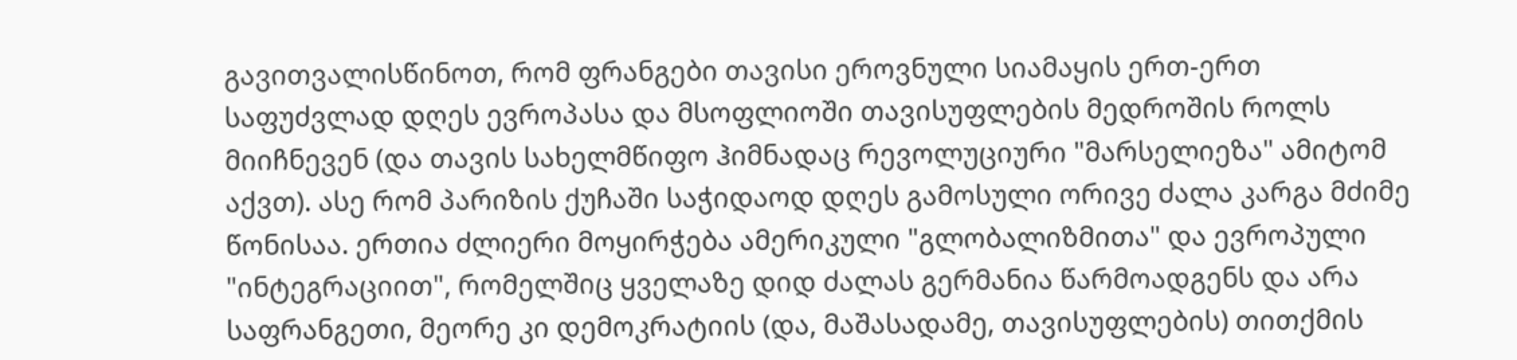გავითვალისწინოთ, რომ ფრანგები თავისი ეროვნული სიამაყის ერთ-ერთ საფუძვლად დღეს ევროპასა და მსოფლიოში თავისუფლების მედროშის როლს მიიჩნევენ (და თავის სახელმწიფო ჰიმნადაც რევოლუციური "მარსელიეზა" ამიტომ აქვთ). ასე რომ პარიზის ქუჩაში საჭიდაოდ დღეს გამოსული ორივე ძალა კარგა მძიმე წონისაა. ერთია ძლიერი მოყირჭება ამერიკული "გლობალიზმითა" და ევროპული "ინტეგრაციით", რომელშიც ყველაზე დიდ ძალას გერმანია წარმოადგენს და არა საფრანგეთი, მეორე კი დემოკრატიის (და, მაშასადამე, თავისუფლების) თითქმის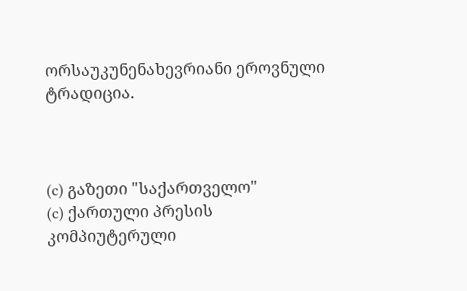ორსაუკუნენახევრიანი ეროვნული ტრადიცია.



(c) გაზეთი "საქართველო"
(c) ქართული პრესის კომპიუტერული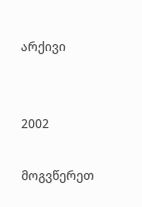არქივი


2002

მოგვწერეთ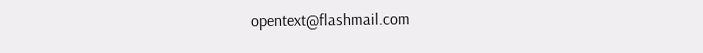opentext@flashmail.com